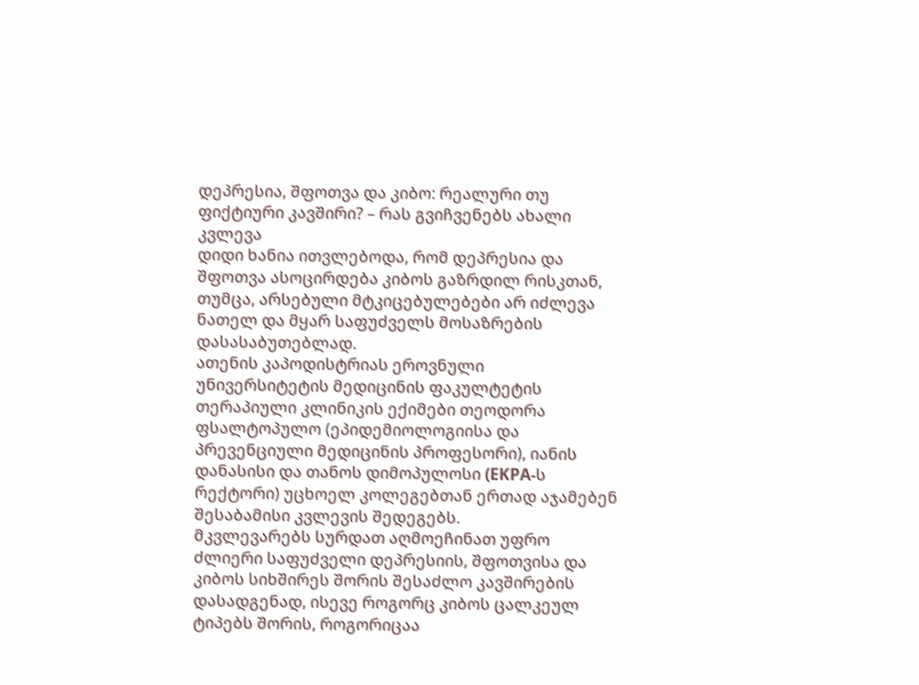დეპრესია, შფოთვა და კიბო: რეალური თუ ფიქტიური კავშირი? – რას გვიჩვენებს ახალი კვლევა
დიდი ხანია ითვლებოდა, რომ დეპრესია და შფოთვა ასოცირდება კიბოს გაზრდილ რისკთან, თუმცა, არსებული მტკიცებულებები არ იძლევა ნათელ და მყარ საფუძველს მოსაზრების დასასაბუთებლად.
ათენის კაპოდისტრიას ეროვნული უნივერსიტეტის მედიცინის ფაკულტეტის თერაპიული კლინიკის ექიმები თეოდორა ფსალტოპულო (ეპიდემიოლოგიისა და პრევენციული მედიცინის პროფესორი), იანის დანასისი და თანოს დიმოპულოსი (EKPA-ს რექტორი) უცხოელ კოლეგებთან ერთად აჯამებენ შესაბამისი კვლევის შედეგებს.
მკვლევარებს სურდათ აღმოეჩინათ უფრო ძლიერი საფუძველი დეპრესიის, შფოთვისა და კიბოს სიხშირეს შორის შესაძლო კავშირების დასადგენად, ისევე როგორც კიბოს ცალკეულ ტიპებს შორის, როგორიცაა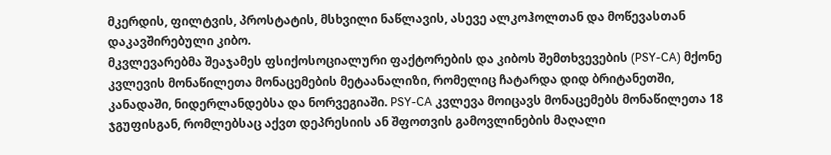მკერდის, ფილტვის, პროსტატის, მსხვილი ნაწლავის, ასევე ალკოჰოლთან და მოწევასთან დაკავშირებული კიბო.
მკვლევარებმა შეაჯამეს ფსიქოსოციალური ფაქტორების და კიბოს შემთხვევების (PSY-CA) მქონე კვლევის მონაწილეთა მონაცემების მეტაანალიზი, რომელიც ჩატარდა დიდ ბრიტანეთში, კანადაში, ნიდერლანდებსა და ნორვეგიაში. PSY-CA კვლევა მოიცავს მონაცემებს მონაწილეთა 18 ჯგუფისგან, რომლებსაც აქვთ დეპრესიის ან შფოთვის გამოვლინების მაღალი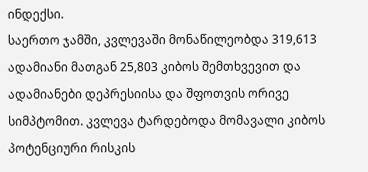ინდექსი.
საერთო ჯამში, კვლევაში მონაწილეობდა 319,613 ადამიანი მათგან 25,803 კიბოს შემთხვევით და ადამიანები დეპრესიისა და შფოთვის ორივე სიმპტომით. კვლევა ტარდებოდა მომავალი კიბოს პოტენციური რისკის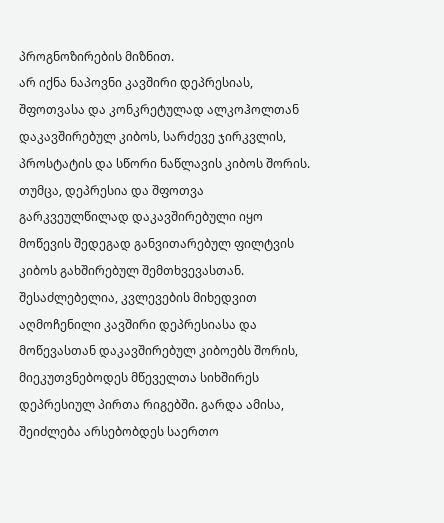პროგნოზირების მიზნით.
არ იქნა ნაპოვნი კავშირი დეპრესიას, შფოთვასა და კონკრეტულად ალკოჰოლთან დაკავშირებულ კიბოს, სარძევე ჯირკვლის, პროსტატის და სწორი ნაწლავის კიბოს შორის.
თუმცა, დეპრესია და შფოთვა გარკვეულწილად დაკავშირებული იყო მოწევის შედეგად განვითარებულ ფილტვის კიბოს გახშირებულ შემთხვევასთან.
შესაძლებელია, კვლევების მიხედვით აღმოჩენილი კავშირი დეპრესიასა და მოწევასთან დაკავშირებულ კიბოებს შორის, მიეკუთვნებოდეს მწეველთა სიხშირეს დეპრესიულ პირთა რიგებში. გარდა ამისა, შეიძლება არსებობდეს საერთო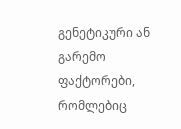გენეტიკური ან გარემო ფაქტორები, რომლებიც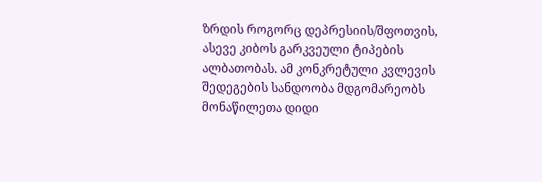ზრდის როგორც დეპრესიის/შფოთვის, ასევე კიბოს გარკვეული ტიპების ალბათობას. ამ კონკრეტული კვლევის შედეგების სანდოობა მდგომარეობს მონაწილეთა დიდი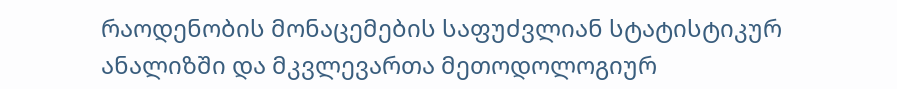რაოდენობის მონაცემების საფუძვლიან სტატისტიკურ ანალიზში და მკვლევართა მეთოდოლოგიურ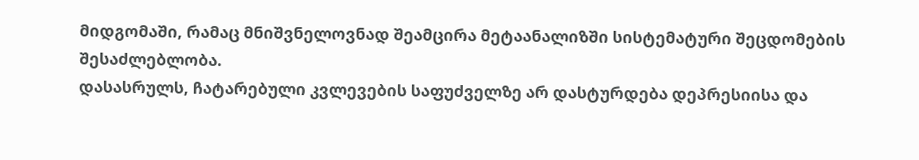მიდგომაში, რამაც მნიშვნელოვნად შეამცირა მეტაანალიზში სისტემატური შეცდომების შესაძლებლობა.
დასასრულს, ჩატარებული კვლევების საფუძველზე არ დასტურდება დეპრესიისა და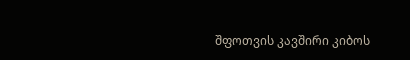შფოთვის კავშირი კიბოს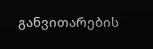განვითარების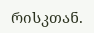რისკთან.